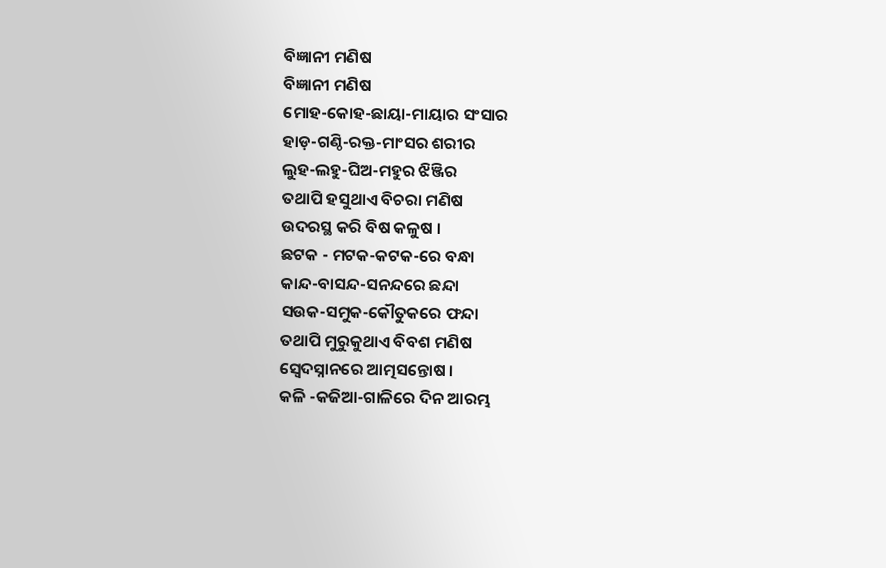ବିଜ୍ଞାନୀ ମଣିଷ
ବିଜ୍ଞାନୀ ମଣିଷ
ମୋହ-କୋହ-ଛାୟା-ମାୟାର ସଂସାର
ହାଡ଼-ଗଣ୍ଠି-ରକ୍ତ-ମାଂସର ଶରୀର
ଲୁହ-ଲହୁ-ଘିଅ-ମହୁର ଝିଞ୍ଜିର
ତଥାପି ହସୁଥାଏ ବିଚରା ମଣିଷ
ଉଦରସ୍ଥ କରି ବିଷ କଳୁଷ ।
ଛଟକ - ମଟକ-କଟକ-ରେ ବନ୍ଧା
କାନ୍ଦ-ବାସନ୍ଦ-ସନନ୍ଦରେ ଛନ୍ଦା
ସଉକ-ସମୁକ-କୌତୁକରେ ଫନ୍ଦା
ତଥାପି ମୁରୁକୁଥାଏ ବିବଶ ମଣିଷ
ସ୍ୱେଦସ୍ନାନରେ ଆତ୍ମସନ୍ତୋଷ ।
କଳି -କଜିଆ-ଗାଳିରେ ଦିନ ଆରମ୍ଭ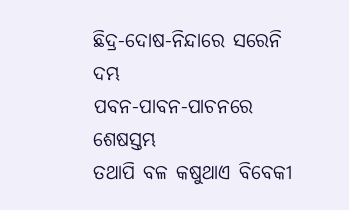ଛିଦ୍ର-ଦୋଷ-ନିନ୍ଦାରେ ସରେନି ଦମ୍ଭ
ପବନ-ପାବନ-ପାଚନରେ ଶେଷସ୍ତମ୍ଭ
ତଥାପି ବଳ କଷୁଥାଏ ବିବେକୀ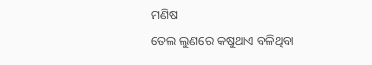ମଣିଷ
ତେଲ ଲୁଣରେ କଷୁଥାଏ ବଳିଥିବା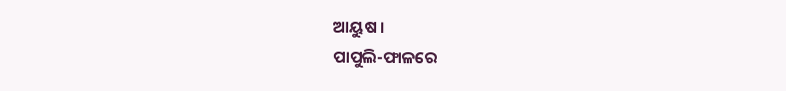ଆୟୁଷ ।
ପାପୁଲି-ଫାଳରେ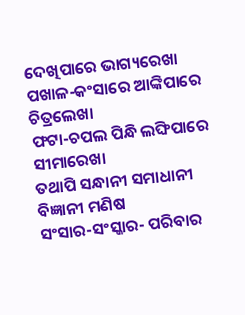ଦେଖିପାରେ ଭାଗ୍ୟରେଖା
ପଖାଳ-କଂସାରେ ଆଙ୍କିପାରେ ଚିତ୍ରଲେଖା
ଫଟା-ଚପଲ ପିନ୍ଧି ଲଙ୍ଘିପାରେ ସୀମାରେଖା
ତଥାପି ସନ୍ଧାନୀ ସମାଧାନୀ ବିଜ୍ଞାନୀ ମଣିଷ
ସଂସାର-ସଂସ୍କାର- ପରିବାର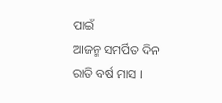ପାଇଁ
ଆଜନ୍ମ ସମର୍ପିତ ଦିନ ରାତି ବର୍ଷ ମାସ ।